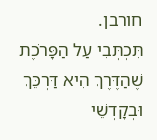חורבן.
תִּכְתְּבִי עַל הַפָּרֹכֶת
שֶׁהַדֶּרֶךְ הִיא דַּרְכֵּךְ
וּבְקָדְשֵׁי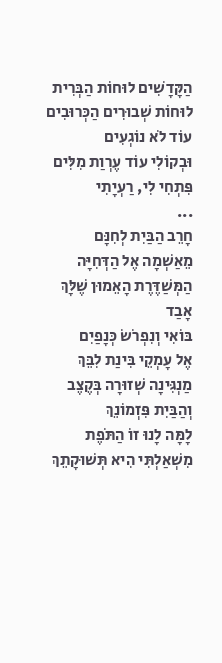הַקָּדָשִׁים לוּחוֹת הַבְּרִית
לוּחוֹת שְׁבוּרִים הַכְּרוּבִים
עוֹד לֹא נוֹגְעִים
וּבְקוֹלִי עוֹד עֶרְוַת מִלִּים
פִּתְחִי לִי, רַעְיָתִי
...
חָרֵב הַבַּיִת לְחִנָּם
מֵאַשְׁמָה אֶל הַדְּחִיָּה
הַמְּשַׁדֶּרֶת הָאֵמוּן שֶׁלָּךְ
אָבַד
בּוֹאִי וְנִפְרֹשׂ כְּנָפַיִם
אֶל עָמְקֵי בִּינַת לִבֵּךְ
מַנְגִּינָה שְׁזוּרָה בְּקֶצֶב
וְהַבַּיִת פִּזְמוֹנֵךְ
לָמָּה לָנוּ זוֹ הַתֹּפֶת
מִשְׁאַלְתִּי הִיא תְּשׁוּקָתֵךְ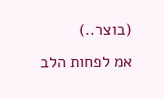(בוצר..)
אמ לפחות הלב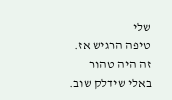שלי
טיפה הרגיש אז.
זה היה טהור
באלי שידלק שוב.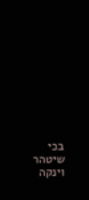בכי שיטהר וינקה